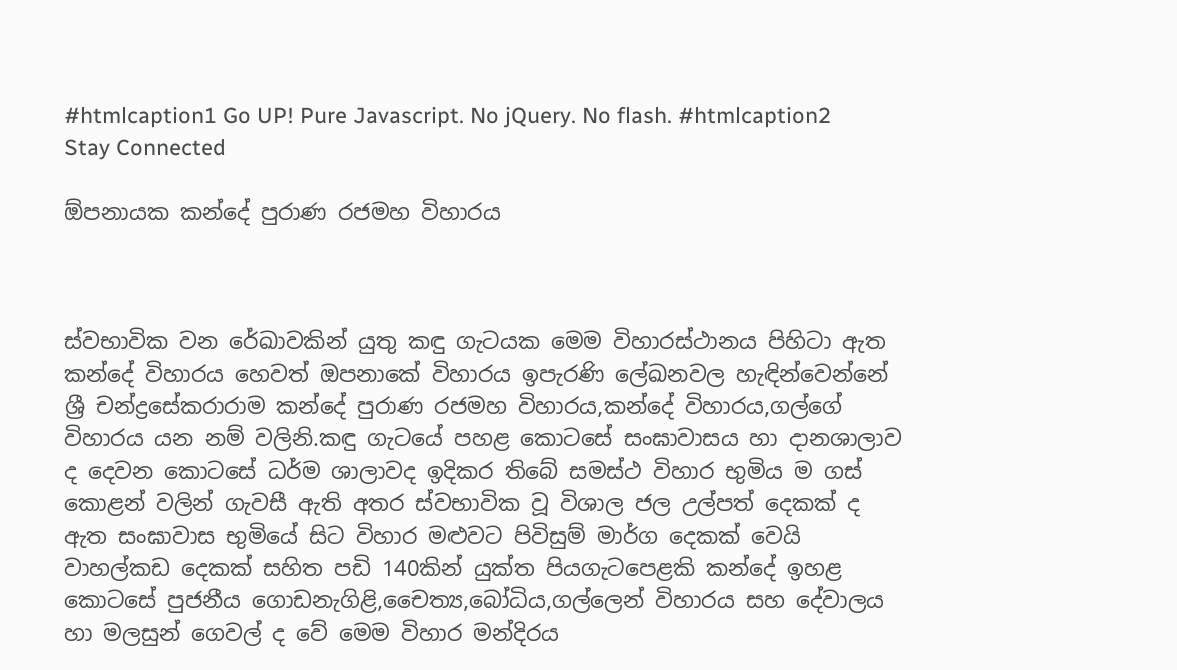#htmlcaption1 Go UP! Pure Javascript. No jQuery. No flash. #htmlcaption2 Stay Connected

ඕපනායක කන්දේ පුරාණ රජමහ විහාරය



ස්වභාවික වන රේඛාවකින් යුතු කඳු ගැටයක මෙම විහාරස්ථානය පිහිටා ඇත කන්දේ විහාරය හෙවත් ඔපනාකේ විහාරය ඉපැරණි ලේඛනවල හැඳින්වෙන්නේ ශ්‍රී චන්ද්‍රසේකරාරාම කන්දේ පුරාණ රජමහ විහාරය,කන්දේ විහාරය,ගල්ගේ විහාරය යන නම් වලිනි.කඳු ගැටයේ පහළ කොටසේ සංඝාවාසය හා දානශාලාව ද දෙවන කොටසේ ධර්ම ශාලාවද ඉදිකර තිබේ සමස්ථ විහාර භුමිය ම ගස් කොළන් වලින් ගැවසී ඇති අතර ස්වභාවික වූ විශාල ජල උල්පත් දෙකක් ද ඇත සංඝාවාස භුමියේ සිට විහාර මළුවට පිවිසුම් මාර්ග දෙකක් වෙයි වාහල්කඩ දෙකක් සහිත පඩි 140කින් යුක්ත පියගැටපෙළකි කන්දේ ඉහළ කොටසේ පුජනීය ගොඩනැගිළි,චෛත්‍ය,බෝධිය,ගල්ලෙන් විහාරය සහ දේවාලය හා මලසුන් ගෙවල් ද වේ මෙම විහාර මන්දිරය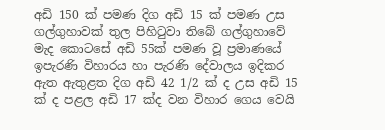අඩි 150 ක් පමණ දිග අඩි 15 ක් පමණ උස ගල්ගුහාවක් තුල පිහිටුවා තිබේ ගල්ගුහාවේ මැද කොටසේ අඩි 55ක් පමණ වූ ප්‍රමාණයේ ඉපැරණි විහාරය හා පැරණි දේවාලය ඉදිකර ඇත ඇතුළත දිග අඩි 42 1/2 ක් ද උස අඩි 15 ක් ද පළල අඩි 17 ක්ද වන විහාර ගෙය වෙයි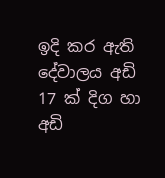ඉදි කර ඇති දේවාලය අඩි 17 ක් දිග හා අඩි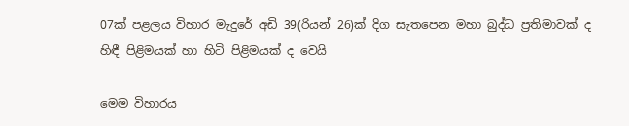07ක් පළලය විහාර මැදුරේ අඩි 39(රියන් 26)ක් දිග සැතපෙන මහා බුද්ධ ප්‍රතිමාවක් ද හිඳී පිළිමයක් හා හිටි පිළිමයක් ද වෙයි

මෙම විහාරය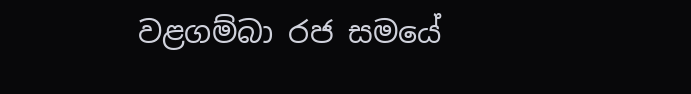වළගම්බා රජ සමයේ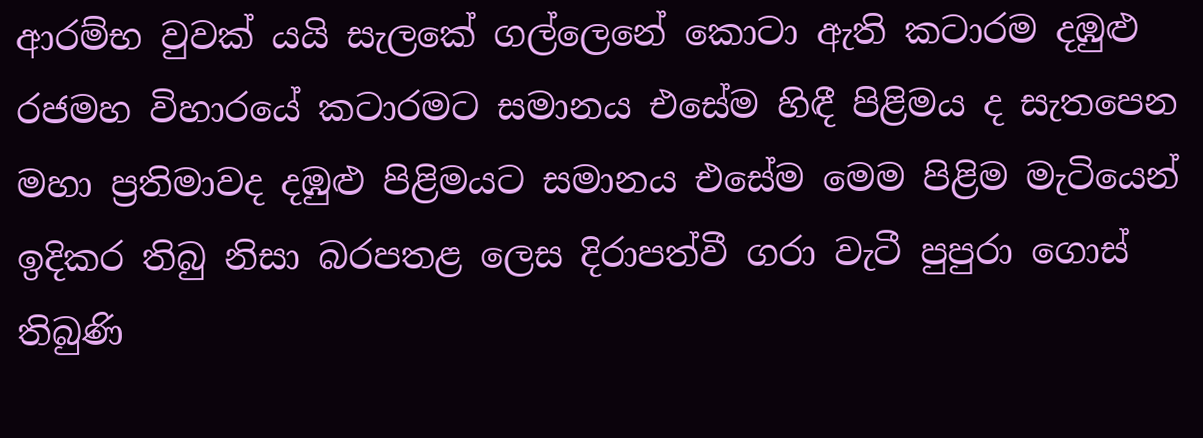ආරම්භ වුවක් යයි සැලකේ ගල්ලෙනේ කොටා ඇති කටාරම දඹුළු රජමහ විහාරයේ කටාරමට සමානය එසේම හිඳී පිළිමය ද සැතපෙන මහා ප්‍රතිමාවද දඹුළු පිළිමයට සමානය එසේම මෙම පිළිම මැටියෙන් ඉදිකර තිබු නිසා බරපතළ ලෙස දිරාපත්වී ගරා වැටී පුපුරා ගොස් තිබුණි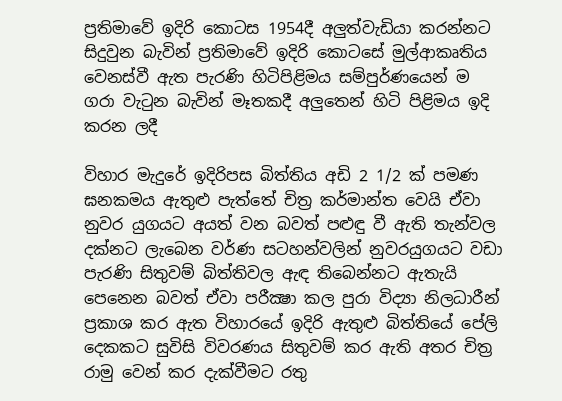ප්‍රතිමාවේ ඉදිරි කොටස 1954දී අලුත්වැඩියා කරන්නට සිදුවුන බැවින් ප්‍රතිමාවේ ඉදිරි කොටසේ මුල්ආකෘතිය වෙනස්වී ඇත පැරණි හිටිපිළිමය සම්පුර්ණයෙන් ම ගරා වැටුන බැවින් මෑතකදී අලුතෙන් හිටි පිළිමය ඉදි කරන ලදී

විහාර මැදුරේ ඉදිරිපස බිත්තිය අඩි 2 1/2 ක් පමණ ඝනකමය ඇතුළු පැත්තේ චිත්‍ර කර්මාන්ත වෙයි ඒවා නුවර යුගයට අයත් වන බවත් පළුඳු වී ඇති තැන්වල දක්න‍ට ලැබෙන වර්ණ සටහන්වලින් නුවරයුගයට වඩා පැරණි සිතුවම් බිත්තිවල ඇඳ තිබෙන්නට ඇතැයි පෙනෙන බවත් ඒවා පරීක්‍ෂා කල පුරා විද්‍යා නිලධාරීන් ප්‍රකාශ කර ඇත විහාරයේ ඉදිරි ඇතුළු බිත්තියේ පේලි දෙකකට සුවිසි විවරණය සිතුවම් කර ඇති අතර චිත්‍ර රාමු වෙන් කර දැක්වීමට රතු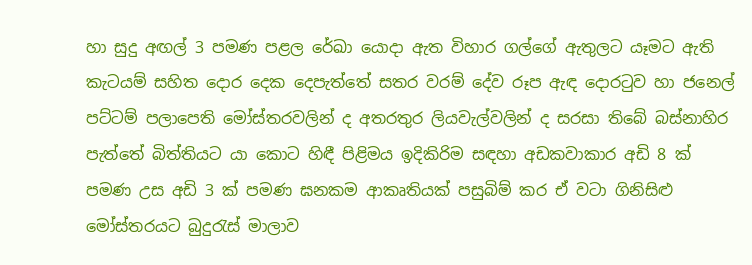හා සුදු අඟල් 3 පමණ පළල රේඛා යොදා ඇත විහාර ගල්ගේ ඇතුලට යෑමට ඇති කැටයම් සහිත දොර දෙක දෙපැත්තේ සතර වරම් දේව රූප ඇඳ දොරටුව හා ජනෙල් පට්ටම් පලාපෙති මෝස්තරවලින් ද අතරතුර ලියවැල්වලින් ද සරසා තිබේ බස්නාහිර පැත්තේ බිත්තියට යා කොට හිඳී පිළිමය ඉදිකිරිම සඳහා අඩකවාකාර අඩි 8 ක් පමණ උස අඩි 3 ක් පමණ ඝනකම ආකෘතියක් පසුබිම් කර ඒ වටා ගිනිසිළු මෝස්තරයට බුදුරැස් මාලාව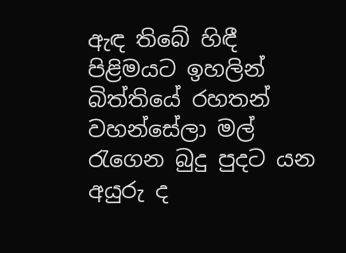ඇඳ තිබේ හිඳී පිළිමයට ඉහලින් බිත්තියේ රහතන් වහන්සේලා මල් රැගෙන බුදු පුදට යන අයුරු ද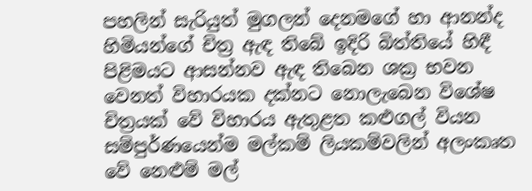පහලින් සැරියුත් මුගලන් දෙනමගේ හා ආනන්ද හිමියන්ගේ චිත්‍ර ඇඳ තිබේ ඉදිරි බිත්තියේ හිඳී පිළිමයට ආසන්නව ඇඳ තිබෙන ශක්‍ර භවන වෙනත් විහාරයක දක්නට නොලැබෙන විශේෂ චිත්‍රයක් වේ විහාරය ඇතුළත කළුගල් වියන සම්පුර්ණයෙන්ම මල්කම් ලියකම්වලින් අලංකෘත වේ නෙළුම් මල්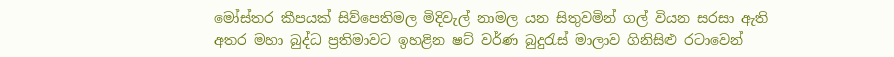මෝස්‌තර කීපයක් සිව්පෙතිමල මිදිවැල් නාමල යන සිතුවමින් ගල් වියන සරසා ඇති අතර මහා බුද්ධ ප්‍රතිමාවට ඉහළින ෂට් වර්ණ බුදුරැස් මාලාව ගිනිසිළු රටාවෙන්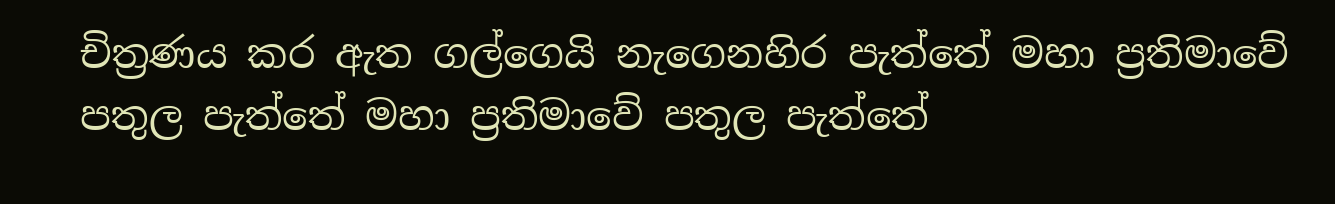චිත්‍රණය කර ඇත ගල්ගෙයි නැගෙනහිර පැත්තේ මහා ප්‍රතිමාවේ පතුල පැත්තේ මහා ප්‍රතිමාවේ පතුල පැත්තේ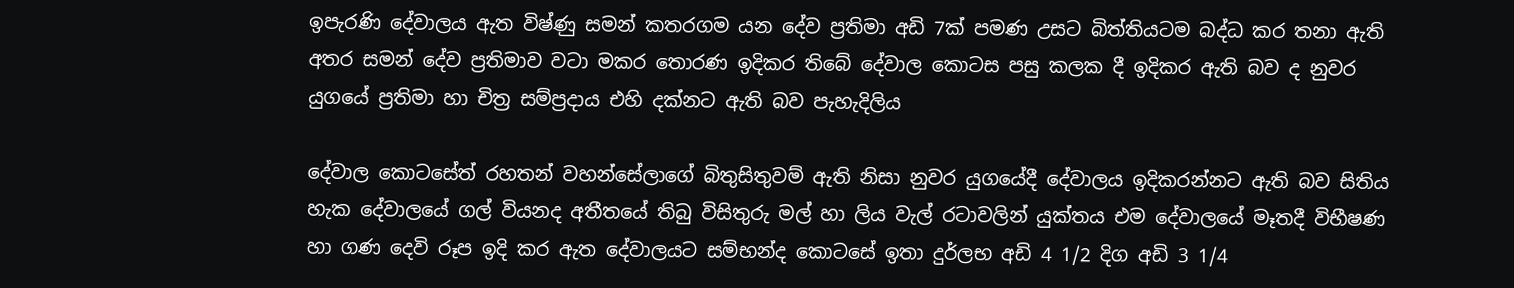ඉපැරණි දේවාලය ඇත විෂ්ණු සමන් කතරගම යන දේව ප්‍රතිමා අඩි 7ක් පමණ උසට බිත්තියටම බද්ධ කර තනා ඇති අතර සමන් දේව ප්‍රතිමාව වටා මකර තොරණ ඉදිකර තිබේ දේවාල කොටස පසු කලක දී ඉදිකර ඇති බව ද නුවර යුගයේ ප්‍රතිමා හා චිත්‍ර සම්ප්‍රදාය එහි දක්නට ඇති බව පැහැදිලිය

දේවාල කොටසේත් රහතන් වහන්සේලාගේ බිතුසිතුවම් ඇති නිසා නුවර යුගයේදී දේවාලය ඉදිකරන්නට ඇති බව සිතිය හැක දේවාලයේ ගල් වියනද අතීතයේ තිබු විසිතුරු මල් හා ලිය වැල් රටාවලින් යුක්තය එම දේවාලයේ මෑතදී විභීෂණ හා ගණ දෙවි රූප ඉදි කර ඇත දේවාලයට සම්භන්ද කොටසේ ඉතා දුර්ලභ අඩි 4 1/2 දිග අඩි 3 1/4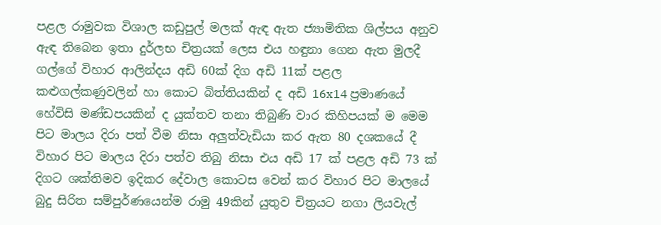පළල රාමුවක විශාල කඩුපුල් මලක් ඇඳ ඇත ජ්‍යාමිතික ශිල්පය අනුව ඇඳ තිබෙන ඉතා දුර්ලභ චිත්‍රයක් ලෙස එය හඳුනා ගෙන ඇත මුලදී ගල්ගේ විහාර ආලින්දය අඩි 60ක් දිග අඩි 11ක් පළල කළුගල්කණුවලින් හා කොට බිත්තියකින් ද අඩි 16x14 ප්‍රමාණයේ හේවිසි මණ්ඩපයකින් ද යුක්තව තනා තිබුණි වාර කිහිපයක් ම මෙම පිට මාලය දිරා පත් වීම නිසා අලුත්වැඩියා කර ඇත 80 දශකයේ දී විහාර පිට මාලය දිරා පත්ව තිබු නිසා එය අඩි 17 ක් පළල අඩි 73 ක් දිගට ශක්තිමව ඉදිකර දේවාල කොටස වෙන් කර විහාර පිට මාලයේ බුදු සිරිත සම්පුර්ණයෙන්ම රාමු 49කින් යුතුව චිත්‍රයට නගා ලියවැල්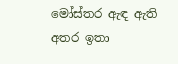මෝස්‌තර ඇඳ ඇති අතර ඉතා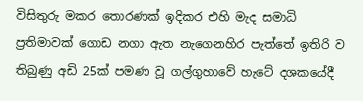විසිතුරු මකර තොරණක් ඉදිකර එහි මැද සමාධි ප්‍රතිමාවක් ගොඩ නගා ඇත නැගෙනහිර පැත්තේ ඉතිරි ව තිබුණු අඩි 25ක් පමණ වූ ගල්ගුහාවේ හැටේ දශකයේදී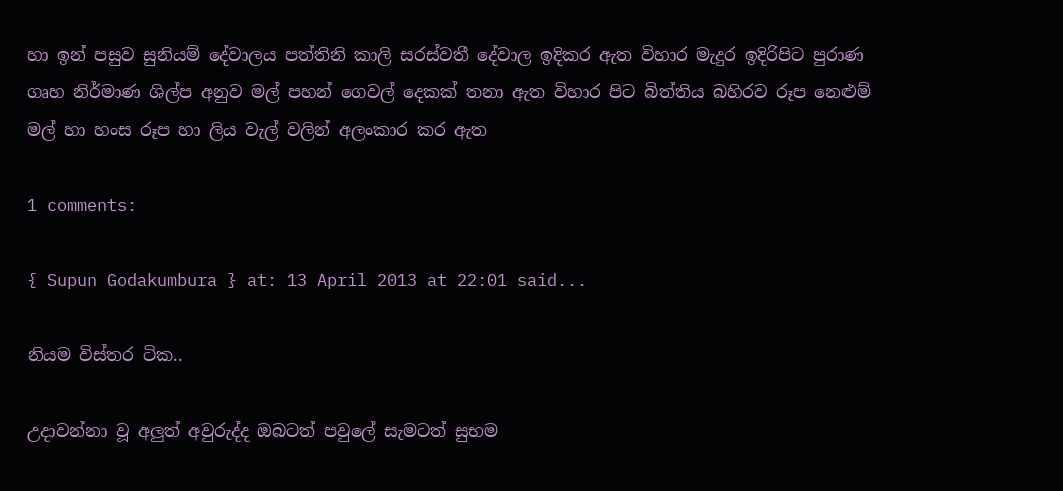හා ඉන් පසුව සුනියම් දේවාලය පත්තිනි කාලි සරස්වතී දේවාල ඉදිකර ඇත විහාර මැදුර ඉදිරිපිට පුරාණ ගෘහ නිර්මාණ ශිල්ප අනුව මල් පහන් ගෙවල් දෙකක් තනා ඇත විහාර පිට බිත්තිය බහිරව රූප නෙළුම් මල් හා හංස රූප හා ලිය වැල් වලින් අලංකාර කර ඇත

1 comments:

{ Supun Godakumbura } at: 13 April 2013 at 22:01 said...

නියම විස්තර ටික..

උදාවන්නා වූ අලුත් අවුරුද්ද ඔබටත් පවුලේ සැමටත් සුභම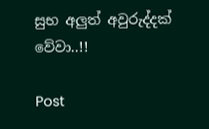සුභ අලුත් අවුරුද්දක් වේවා..!!

Post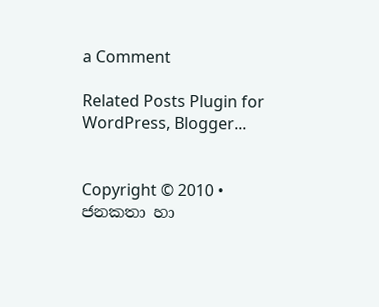a Comment

Related Posts Plugin for WordPress, Blogger...


Copyright © 2010 • ජනකතා හා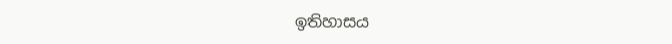ඉතිහාසය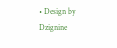• Design by Dzignine